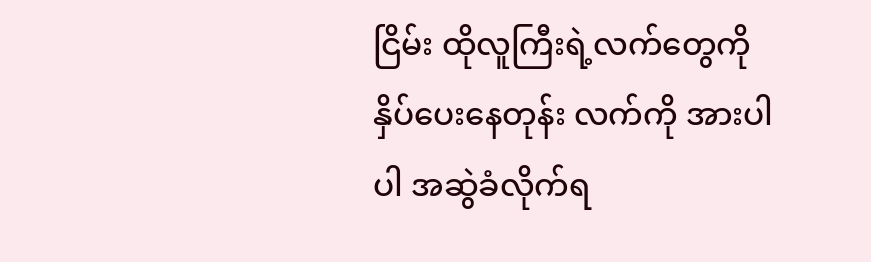ငြိမ်း ထိုလူကြီးရဲ့လက်တွေကို နှိပ်ပေးနေတုန်း လက်ကို အားပါပါ အဆွဲခံလိုက်ရ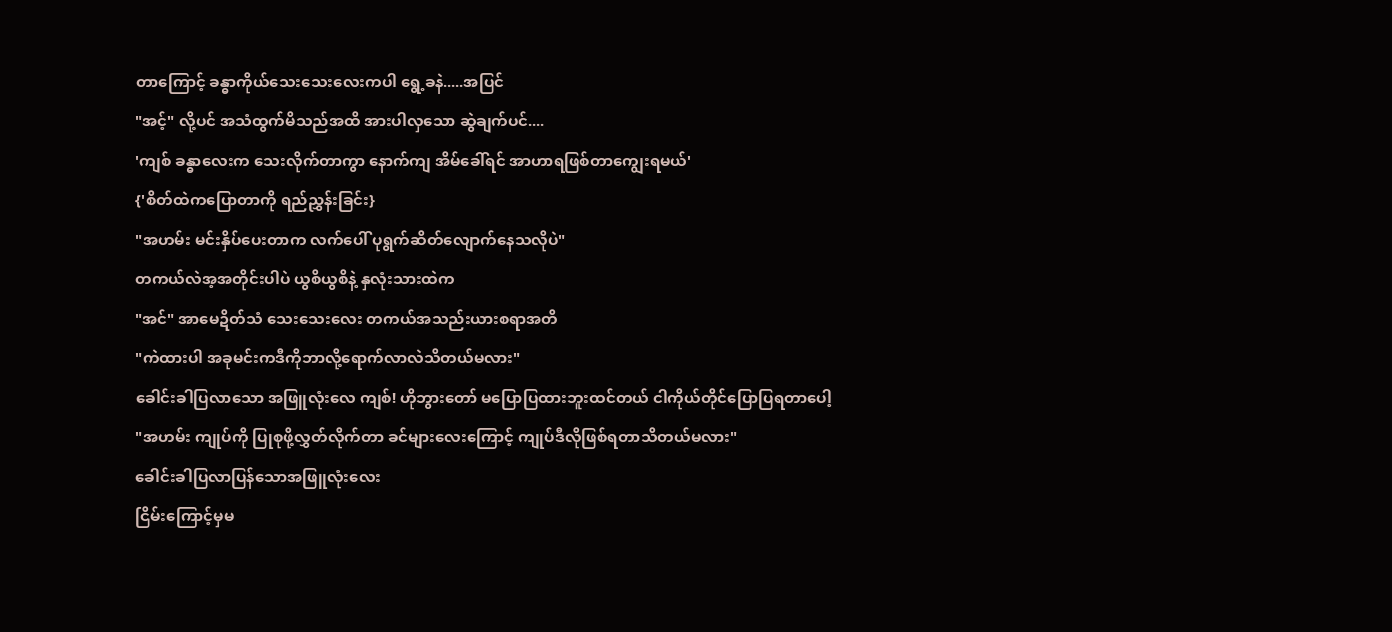တာကြောင့် ခန္ဓာကိုယ်သေးသေးလေးကပါ ရွေ့ခနဲ.....အပြင်
"အင့်" လို့ပင် အသံထွက်မိသည်အထိ အားပါလှသော ဆွဲချက်ပင်....
'ကျစ် ခန္ဓာလေးက သေးလိုက်တာကွာ နောက်ကျ အိမ်ခေါ်ရင် အာဟာရဖြစ်တာကျွေးရမယ်'
{'စိတ်ထဲကပြောတာကို ရည်ညွှန်းခြင်း}
"အဟမ်း မင်းနှိပ်ပေးတာက လက်ပေါ် ပုရွက်ဆိတ်လျောက်နေသလိုပဲ"
တကယ်လဲအ့အတိုင်းပါပဲ ယွစိယွစိနဲ့ နှလုံးသားထဲက
"အင်" အာမေဍိတ်သံ သေးသေးလေး တကယ်အသည်းယားစရာအတိ
"ကဲထားပါ အခုမင်းကဒီကိုဘာလို့ရောက်လာလဲသိတယ်မလား"
ခေါင်းခါပြလာသော အဖြူလုံးလေ ကျစ်! ဟိုဘွားတော် မပြောပြထားဘူးထင်တယ် ငါကိုယ်တိုင်ပြောပြရတာပေါ့
"အဟမ်း ကျုပ်ကို ပြုစုဖို့လွှတ်လိုက်တာ ခင်များလေးကြောင့် ကျုပ်ဒီလိုဖြစ်ရတာသိတယ်မလား"
ခေါင်းခါပြလာပြန်သောအဖြူလုံးလေး
ငြိမ်းကြောင့်မှမ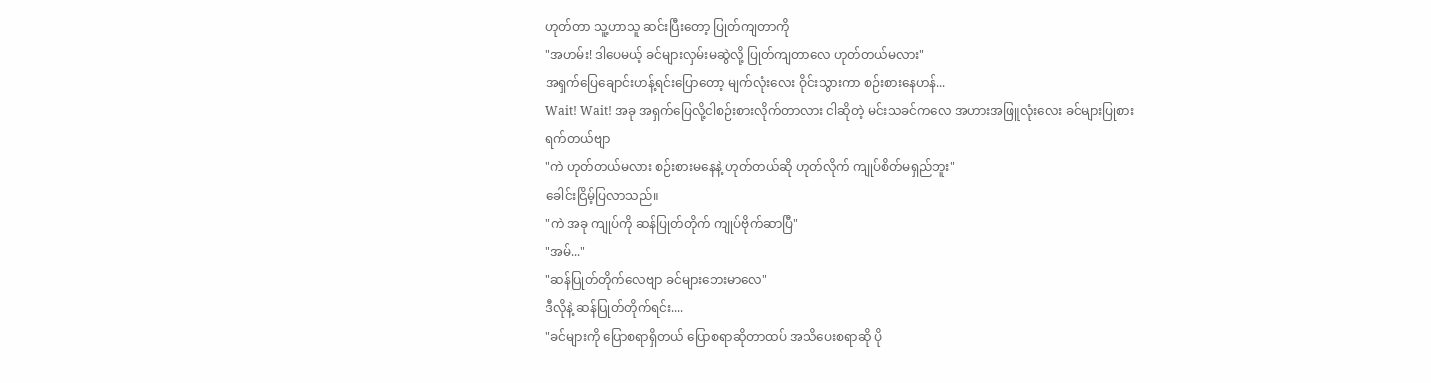ဟုတ်တာ သူ့ဟာသူ ဆင်းပြီးတော့ ပြုတ်ကျတာကို
"အဟမ်း! ဒါပေမယ့် ခင်များလှမ်းမဆွဲလို့ ပြုတ်ကျတာလေ ဟုတ်တယ်မလား"
အရှက်ပြေချောင်းဟန့်ရင်းပြောတော့ မျက်လုံးလေး ဝိုင်းသွားကာ စဉ်းစားနေဟန်...
Wait! Wait! အခု အရှက်ပြေလို့ငါစဉ်းစားလိုက်တာလား ငါဆိုတဲ့ မင်းသခင်ကလေ အဟားအဖြူလုံးလေး ခင်များပြုစားရက်တယ်ဗျာ
"ကဲ ဟုတ်တယ်မလား စဉ်းစားမနေနဲ့ ဟုတ်တယ်ဆို ဟုတ်လိုက် ကျုပ်စိတ်မရှည်ဘူး"
ခေါင်းငြိမ့်ပြလာသည်။
"ကဲ အခု ကျုပ်ကို ဆန်ပြုတ်တိုက် ကျုပ်ဗိုက်ဆာပြီ"
"အမ်..."
"ဆန်ပြုတ်တိုက်လေဗျာ ခင်များဘေးမာလေ"
ဒီလိုနဲ့ ဆန်ပြုတ်တိုက်ရင်း....
"ခင်များကို ပြောစရာရှိတယ် ပြောစရာဆိုတာထပ် အသိပေးစရာဆို ပို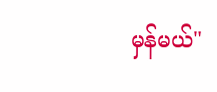မှန်မယ်"